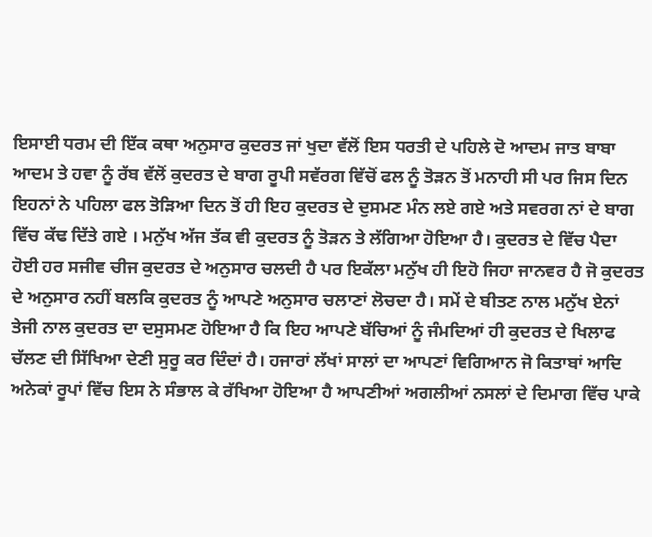ਇਸਾਈ ਧਰਮ ਦੀ ਇੱਕ ਕਥਾ ਅਨੁਸਾਰ ਕੁਦਰਤ ਜਾਂ ਖੁਦਾ ਵੱਲੋਂ ਇਸ ਧਰਤੀ ਦੇ ਪਹਿਲੇ ਦੋ ਆਦਮ ਜਾਤ ਬਾਬਾ ਆਦਮ ਤੇ ਹਵਾ ਨੂੰ ਰੱਬ ਵੱਲੋਂ ਕੁਦਰਤ ਦੇ ਬਾਗ ਰੂਪੀ ਸਵੱਰਗ ਵਿੱਚੋਂ ਫਲ ਨੂੰ ਤੋੜਨ ਤੋਂ ਮਨਾਹੀ ਸੀ ਪਰ ਜਿਸ ਦਿਨ ਇਹਨਾਂ ਨੇ ਪਹਿਲਾ ਫਲ ਤੋੜਿਆ ਦਿਨ ਤੋਂ ਹੀ ਇਹ ਕੁਦਰਤ ਦੇ ਦੁਸਮਣ ਮੰਨ ਲਏ ਗਏ ਅਤੇ ਸਵਰਗ ਨਾਂ ਦੇ ਬਾਗ ਵਿੱਚ ਕੱਢ ਦਿੱਤੇ ਗਏ । ਮਨੁੱਖ ਅੱਜ ਤੱਕ ਵੀ ਕੁਦਰਤ ਨੂੰ ਤੋੜਨ ਤੇ ਲੱਗਿਆ ਹੋਇਆ ਹੈ। ਕੁਦਰਤ ਦੇ ਵਿੱਚ ਪੈਦਾ ਹੋਈ ਹਰ ਸਜੀਵ ਚੀਜ ਕੁਦਰਤ ਦੇ ਅਨੁਸਾਰ ਚਲਦੀ ਹੈ ਪਰ ਇਕੱਲਾ ਮਨੁੱਖ ਹੀ ਇਹੋ ਜਿਹਾ ਜਾਨਵਰ ਹੈ ਜੋ ਕੁਦਰਤ ਦੇ ਅਨੁਸਾਰ ਨਹੀਂ ਬਲਕਿ ਕੁਦਰਤ ਨੂੰ ਆਪਣੇ ਅਨੁਸਾਰ ਚਲਾਣਾਂ ਲੋਚਦਾ ਹੈ। ਸਮੇਂ ਦੇ ਬੀਤਣ ਨਾਲ ਮਨੁੱਖ ਏਨਾਂ ਤੇਜੀ ਨਾਲ ਕੁਦਰਤ ਦਾ ਦਸੁਸਮਣ ਹੋਇਆ ਹੈ ਕਿ ਇਹ ਆਪਣੇ ਬੱਚਿਆਂ ਨੂੰ ਜੰਮਦਿਆਂ ਹੀ ਕੁਦਰਤ ਦੇ ਖਿਲਾਫ ਚੱਲਣ ਦੀ ਸਿੱਖਿਆ ਦੇਣੀ ਸੁਰੂ ਕਰ ਦਿੰਦਾਂ ਹੈ। ਹਜਾਰਾਂ ਲੱਖਾਂ ਸਾਲਾਂ ਦਾ ਆਪਣਾਂ ਵਿਗਿਆਨ ਜੋ ਕਿਤਾਬਾਂ ਆਦਿ ਅਨੇਕਾਂ ਰੂਪਾਂ ਵਿੱਚ ਇਸ ਨੇ ਸੰਭਾਲ ਕੇ ਰੱਖਿਆ ਹੋਇਆ ਹੈ ਆਪਣੀਆਂ ਅਗਲੀਆਂ ਨਸਲਾਂ ਦੇ ਦਿਮਾਗ ਵਿੱਚ ਪਾਕੇ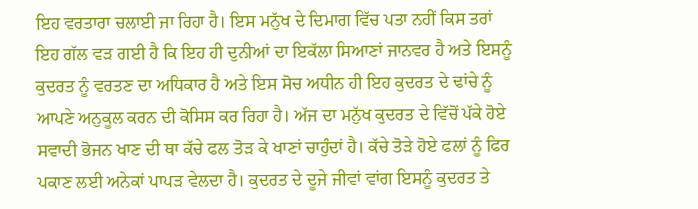ਇਹ ਵਰਤਾਰਾ ਚਲਾਈ ਜਾ ਰਿਹਾ ਹੈ। ਇਸ ਮਨੁੱਖ ਦੇ ਦਿਮਾਗ ਵਿੱਚ ਪਤਾ ਨਹੀਂ ਕਿਸ ਤਰਾਂ ਇਹ ਗੱਲ ਵੜ ਗਈ ਹੈ ਕਿ ਇਹ ਹੀ ਦੁਨੀਆਂ ਦਾ ਇਕੱਲਾ ਸਿਆਣਾਂ ਜਾਨਵਰ ਹੈ ਅਤੇ ਇਸਨੂੰ ਕੁਦਰਤ ਨੂੰ ਵਰਤਣ ਦਾ ਅਧਿਕਾਰ ਹੈ ਅਤੇ ਇਸ ਸੋਚ ਅਧੀਨ ਹੀ ਇਹ ਕੁਦਰਤ ਦੇ ਢਾਂਚੇ ਨੂੰ ਆਪਣੇ ਅਨੁਕੂਲ ਕਰਨ ਦੀ ਕੋਸਿਸ ਕਰ ਰਿਹਾ ਹੈ। ਅੱਜ ਦਾ ਮਨੁੱਖ ਕੁਦਰਤ ਦੇ ਵਿੱਚੋਂ ਪੱਕੇ ਹੋਏ ਸਵਾਦੀ ਭੋਜਨ ਖਾਣ ਦੀ ਥਾ ਕੱਚੇ ਫਲ ਤੋੜ ਕੇ ਖਾਣਾਂ ਚਾਹੁੰਦਾਂ ਹੈ। ਕੱਚੇ ਤੋੜੇ ਹੋਏ ਫਲਾਂ ਨੂੰ ਫਿਰ ਪਕਾਣ ਲਈ ਅਨੇਕਾਂ ਪਾਪੜ ਵੇਲਦਾ ਹੈ। ਕੁਦਰਤ ਦੇ ਦੂਜੇ ਜੀਵਾਂ ਵਾਂਗ ਇਸਨੂੰ ਕੁਦਰਤ ਤੇ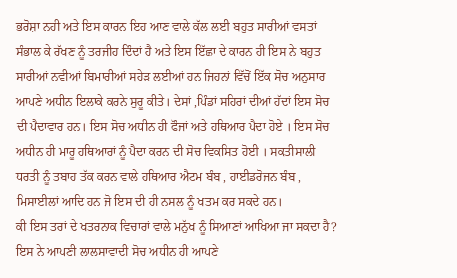ਭਰੋਸ਼ਾ ਨਹੀ ਅਤੇ ਇਸ ਕਾਰਨ ਇਹ ਆਣ ਵਾਲੇ ਕੱਲ ਲਈ ਬਹੁਤ ਸਾਰੀਆਂ ਵਸਤਾਂ ਸੰਭਾਲ ਕੇ ਰੱਖਣ ਨੂੰ ਤਰਜੀਹ ਦਿੰਦਾਂ ਹੈ ਅਤੇ ਇਸ ਇੱਛਾ ਦੇ ਕਾਰਨ ਹੀ ਇਸ ਨੇ ਬਹੁਤ ਸਾਰੀਆਂ ਨਵੀਆਂ ਬਿਮਾਰੀਆਂ ਸਹੇੜ ਲਈਆਂ ਹਨ ਜਿਹਨਾਂ ਵਿੱਚੋਂ ਇੱਕ ਸੋਚ ਅਨੁਸਾਰ ਆਪਣੇ ਅਧੀਨ ਇਲਾਕੇ ਕਰਨੇ ਸੁਰੂ ਕੀਤੇ। ਦੇਸਾਂ ,ਪਿੰਡਾਂ ਸਹਿਰਾਂ ਦੀਆਂ ਹੱਦਾਂ ਇਸ ਸੋਚ ਦੀ ਪੈਦਾਵਾਰ ਹਨ। ਇਸ ਸੋਚ ਅਧੀਨ ਹੀ ਫੌਜਾਂ ਅਤੇ ਹਥਿਆਰ ਪੈਦਾ ਹੋਏ । ਇਸ ਸੋਚ ਅਧੀਨ ਹੀ ਮਾਰੂ ਹਥਿਆਰਾਂ ਨੂੰ ਪੈਦਾ ਕਰਨ ਦੀ ਸੋਚ ਵਿਕਸਿਤ ਹੋਈ । ਸਕਤੀਸਾਲੀ ਧਰਤੀ ਨੂੰ ਤਬਾਹ ਤੱਕ ਕਰਨ ਵਾਲੇ ਹਥਿਆਰ ਐਟਮ ਬੰਬ , ਹਾਈਡਰੋਜਨ ਬੰਬ , ਮਿਸਾਈਲਾਂ ਆਦਿ ਹਨ ਜੋ ਇਸ ਦੀ ਹੀ ਨਸਲ ਨੂੰ ਖਤਮ ਕਰ ਸਕਦੇ ਹਨ।
ਕੀ ਇਸ ਤਰਾਂ ਦੇ ਖਤਰਨਾਕ ਵਿਚਾਰਾਂ ਵਾਲੇ ਮਨੁੱਖ ਨੂੰ ਸਿਆਣਾਂ ਆਖਿਆ ਜਾ ਸਕਦਾ ਹੈ? ਇਸ ਨੇ ਆਪਣੀ ਲਾਲਸਾਵਾਦੀ ਸੋਚ ਅਧੀਨ ਹੀ ਆਪਣੇ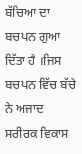ਬੱਚਿਆ ਦਾ ਬਚਪਨ ਗੁਆ ਦਿੱਤਾ ਹੈ ।ਜਿਸ ਬਚਪਨ ਵਿੱਚ ਬੱਚੇ ਨੇ ਅਜਾਦ ਸਰੀਰਕ ਵਿਕਾਸ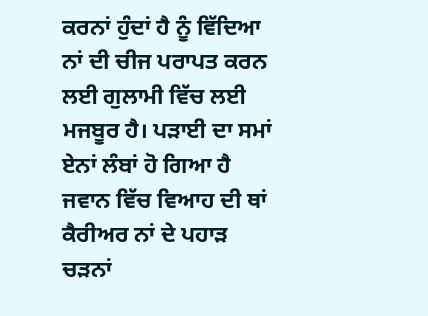ਕਰਨਾਂ ਹੁੰਦਾਂ ਹੈ ਨੂੰ ਵਿੱਦਿਆ ਨਾਂ ਦੀ ਚੀਜ ਪਰਾਪਤ ਕਰਨ ਲਈ ਗੁਲਾਮੀ ਵਿੱਚ ਲਈ ਮਜਬੂਰ ਹੈ। ਪੜਾਈ ਦਾ ਸਮਾਂ ਏਨਾਂ ਲੰਬਾਂ ਹੋ ਗਿਆ ਹੈ ਜਵਾਨ ਵਿੱਚ ਵਿਆਹ ਦੀ ਥਾਂ ਕੈਰੀਅਰ ਨਾਂ ਦੇ ਪਹਾੜ ਚੜਨਾਂ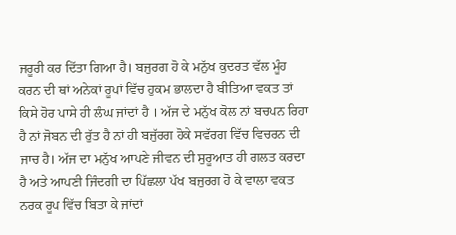ਜਰੂਰੀ ਕਰ ਦਿੱਤਾ ਗਿਆ ਹੈ। ਬਜੁਰਗ ਹੋ ਕੇ ਮਨੁੱਖ ਕੁਦਰਤ ਵੱਲ ਮੂੰਹ ਕਰਨ ਦੀ ਥਾਂ ਅਨੇਕਾਂ ਰੂਪਾਂ ਵਿੱਚ ਹੁਕਮ ਭਾਲਦਾ ਹੈ ਬੀਤਿਆ ਵਕਤ ਤਾਂ ਕਿਸੇ ਹੋਰ ਪਾਸੇ ਹੀ ਲੰਘ ਜਾਂਦਾਂ ਹੈ । ਅੱਜ ਦੇ ਮਨੁੱਖ ਕੋਲ ਨਾਂ ਬਚਪਨ ਰਿਹਾ ਹੈ ਨਾਂ ਜੋਬਨ ਦੀ ਰੁੱਤ ਹੈ ਨਾਂ ਹੀ ਬਜੁੱਰਗ ਹੋਕੇ ਸਵੱਰਗ ਵਿੱਚ ਵਿਚਰਨ ਦੀ ਜਾਚ ਹੈ। ਅੱਜ ਦਾ ਮਨੁੱਖ ਆਪਣੇ ਜੀਵਨ ਦੀ ਸੁਰੂਆਤ ਹੀ ਗਲਤ ਕਰਦਾ ਹੈ ਅਤੇ ਆਪਣੀ ਜਿੰਦਗੀ ਦਾ ਪਿੱਛਲਾ ਪੱਖ ਬਜੁਰਗ ਹੋ ਕੇ ਵਾਲਾ ਵਕਤ ਨਰਕ ਰੂਪ ਵਿੱਚ ਬਿਤਾ ਕੇ ਜਾਂਦਾਂ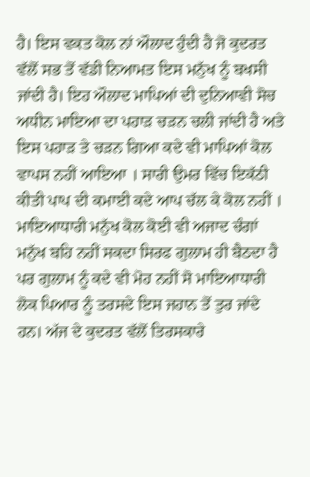ਹੈ। ਇਸ ਵਕਤ ਕੋਲ ਨਾਂ ਔਲਾਦ ਹੁੰਦੀ ਹੈ ਜੋ ਕੁਦਰਤ ਵੱਲੋਂ ਸਭ ਤੋਂ ਵੱਡੀ ਨਿਆਮਤ ਇਸ ਮਨੁੱਖ ਨੂੰ ਬਖਸੀ ਜਾਂਦੀ ਹੈ। ਇਹ ਔਲਾਦ ਮਾਪਿਆਂ ਦੀ ਦੁਨਿਆਵੀ ਸੋਚ ਅਧੀਨ ਮਾਇਆ ਦਾ ਪਹਾੜ ਚੜਨ ਚਲੀ ਜਾਂਦੀ ਹੈ ਅਤੇ ਇਸ ਪਹਾੜ ਤੇ ਚੜਨ ਗਿਆ ਕਦੇ ਵੀ ਮਾਪਿਆਂ ਕੋਲ ਵਾਪਸ ਨਹੀਂ ਆਇਆ । ਸਾਰੀ ਉਮਰ ਵਿੱਚ ਇਕੱਠੀ ਕੀਤੀ ਪਾਪ ਦੀ ਕਮਾਈ ਕਦੇ ਆਪ ਚੱਲ ਕੇ ਕੋਲ ਨਹੀਂ । ਮਾਇਆਧਾਰੀ ਮਨੁੱਖ ਕੋਲ ਕੋਈ ਵੀ ਅਜਾਦ ਚੰਗਾਂ ਮਨੁੱਖ ਬਹਿ ਨਹੀਂ ਸਕਦਾ ਸਿਰਫ ਗੁਲਾਮ ਹੀ ਬੈਠਦਾ ਹੈ ਪਰ ਗੁਲਾਮ ਨੂੰ ਕਦੇ ਵੀ ਮੋਹ ਨਹੀਂ ਸੋ ਮਾਇਆਧਾਰੀ ਲੋਕ ਪਿਆਰ ਨੂੰ ਤਰਸਦੇ ਇਸ ਜਹਾਨ ਤੋਂ ਤੁਰ ਜਾਂਦੇ ਹਨ। ਅੱਜ ਦੇ ਕੁਦਰਤ ਵੱਲੋਂ ਤਿਰਸਕਾਰੇ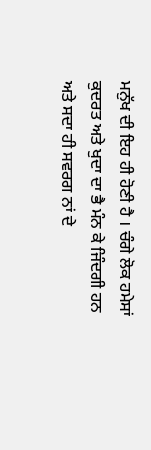ਮਨੁੱਖ ਦੀ ਇਹ ਹੀ ਹੋਣੀ ਹੈ । ਚੰਗੇ ਲੋਕ ਹਮੇਸਾਂ ਕੁਦਰਤ ਅਤੇ ਖੁਦਾ ਦਾ ਭੈ ਮੰਨ ਕੇ ਜਿੰਦਗੀ ਹਨ ਅਤੇ ਸਦਾ ਹੀ ਸਵਰਗ ਨਾਂ ਦੇ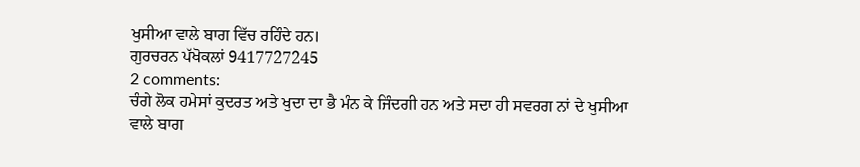ਖੁਸੀਆ ਵਾਲੇ ਬਾਗ ਵਿੱਚ ਰਹਿੰਦੇ ਹਨ।
ਗੁਰਚਰਨ ਪੱਖੋਕਲਾਂ 9417727245
2 comments:
ਚੰਗੇ ਲੋਕ ਹਮੇਸਾਂ ਕੁਦਰਤ ਅਤੇ ਖੁਦਾ ਦਾ ਭੈ ਮੰਨ ਕੇ ਜਿੰਦਗੀ ਹਨ ਅਤੇ ਸਦਾ ਹੀ ਸਵਰਗ ਨਾਂ ਦੇ ਖੁਸੀਆ ਵਾਲੇ ਬਾਗ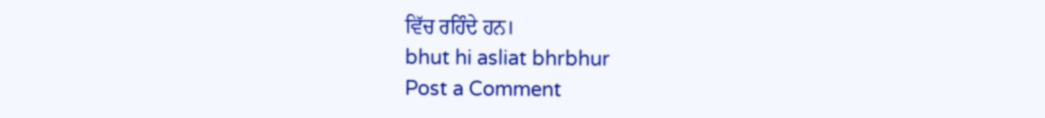ਵਿੱਚ ਰਹਿੰਦੇ ਹਨ।
bhut hi asliat bhrbhur
Post a Comment